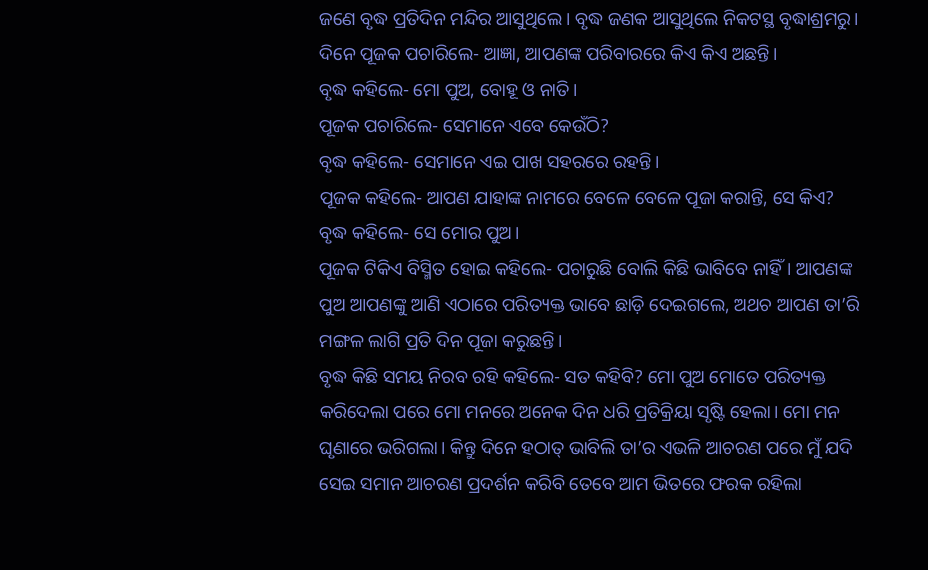ଜଣେ ବୃଦ୍ଧ ପ୍ରତିଦିନ ମନ୍ଦିର ଆସୁଥିଲେ। ବୃଦ୍ଧ ଜଣକ ଆସୁଥିଲେ ନିକଟସ୍ଥ ବୃଦ୍ଧାଶ୍ରମରୁ।
ଦିନେ ପୂଜକ ପଚାରିଲେ- ଆଜ୍ଞା, ଆପଣଙ୍କ ପରିବାରରେ କିଏ କିଏ ଅଛନ୍ତି।
ବୃଦ୍ଧ କହିଲେ- ମୋ ପୁଅ, ବୋହୂ ଓ ନାତି।
ପୂଜକ ପଚାରିଲେ- ସେମାନେ ଏବେ କେଉଁଠି?
ବୃଦ୍ଧ କହିଲେ- ସେମାନେ ଏଇ ପାଖ ସହରରେ ରହନ୍ତି।
ପୂଜକ କହିଲେ- ଆପଣ ଯାହାଙ୍କ ନାମରେ ବେଳେ ବେଳେ ପୂଜା କରାନ୍ତି, ସେ କିଏ?
ବୃଦ୍ଧ କହିଲେ- ସେ ମୋର ପୁଅ।
ପୂଜକ ଟିକିଏ ବିସ୍ମିତ ହୋଇ କହିଲେ- ପଚାରୁଛି ବୋଲି କିଛି ଭାବିବେ ନାହିଁ। ଆପଣଙ୍କ ପୁଅ ଆପଣଙ୍କୁ ଆଣି ଏଠାରେ ପରିତ୍ୟକ୍ତ ଭାବେ ଛାଡ଼ି ଦେଇଗଲେ, ଅଥଚ ଆପଣ ତା’ରି ମଙ୍ଗଳ ଲାଗି ପ୍ରତି ଦିନ ପୂଜା କରୁଛନ୍ତି।
ବୃଦ୍ଧ କିଛି ସମୟ ନିରବ ରହି କହିଲେ- ସତ କହିବି? ମୋ ପୁଅ ମୋତେ ପରିତ୍ୟକ୍ତ କରିଦେଲା ପରେ ମୋ ମନରେ ଅନେକ ଦିନ ଧରି ପ୍ରତିକ୍ରିୟା ସୃଷ୍ଟି ହେଲା। ମୋ ମନ ଘୃଣାରେ ଭରିଗଲା। କିନ୍ତୁ ଦିନେ ହଠାତ୍ ଭାବିଲି ତା’ର ଏଭଳି ଆଚରଣ ପରେ ମୁଁ ଯଦି ସେଇ ସମାନ ଆଚରଣ ପ୍ରଦର୍ଶନ କରିବି ତେବେ ଆମ ଭିତରେ ଫରକ ରହିଲା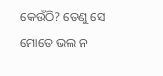କେଉଁଠି? ତେଣୁ ସେ ମୋତେ ଭଲ ନ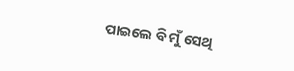ପାଇଲେ ବି ମୁଁ ସେଥି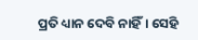ପ୍ରତି ଧ୍ୟାନ ଦେବି ନାହିଁ। ସେହି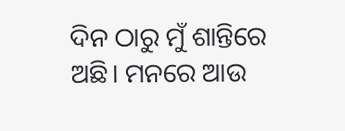ଦିନ ଠାରୁ ମୁଁ ଶାନ୍ତିରେ ଅଛି। ମନରେ ଆଉ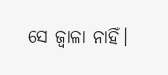ସେ ଜ୍ବାଳା ନାହିଁ।